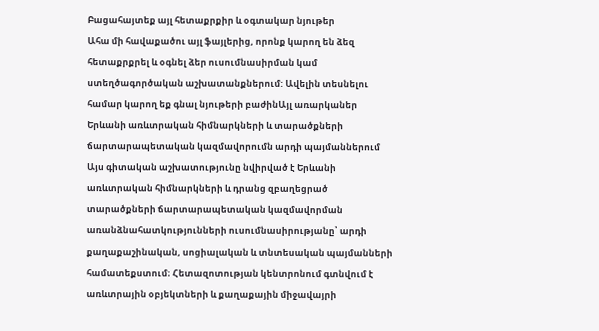Բացահայտեք այլ հետաքրքիր և օգտակար նյութեր
Ահա մի հավաքածու այլ ֆայլերից, որոնք կարող են ձեզ հետաքրքրել և օգնել ձեր ուսումնասիրման կամ ստեղծագործական աշխատանքներում: Ավելին տեսնելու համար կարող եք գնալ նյութերի բաժինԱյլ առարկաներ
Երևանի առևտրական հիմնարկների և տարածքների ճարտարապետական կազմավորումն արդի պայմաններում
Այս գիտական աշխատությունը նվիրված է Երևանի առևտրական հիմնարկների և դրանց զբաղեցրած տարածքների ճարտարապետական կազմավորման առանձնահատկությունների ուսումնասիրությանը՝ արդի քաղաքաշինական, սոցիալական և տնտեսական պայմանների համատեքստում։ Հետազոտության կենտրոնում գտնվում է առևտրային օբյեկտների և քաղաքային միջավայրի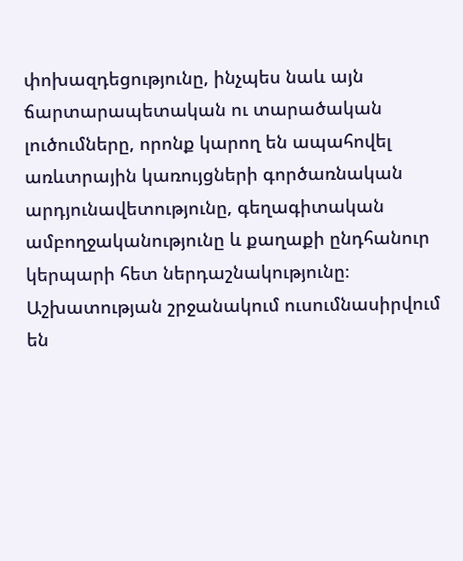փոխազդեցությունը, ինչպես նաև այն ճարտարապետական ու տարածական լուծումները, որոնք կարող են ապահովել առևտրային կառույցների գործառնական արդյունավետությունը, գեղագիտական ամբողջականությունը և քաղաքի ընդհանուր կերպարի հետ ներդաշնակությունը։ Աշխատության շրջանակում ուսումնասիրվում են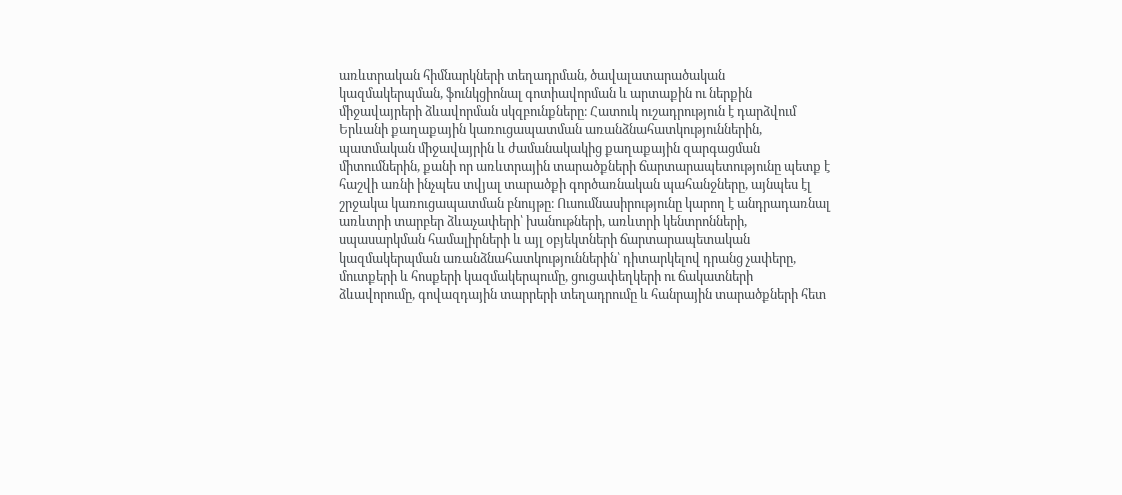առևտրական հիմնարկների տեղադրման, ծավալատարածական կազմակերպման, ֆունկցիոնալ գոտիավորման և արտաքին ու ներքին միջավայրերի ձևավորման սկզբունքները։ Հատուկ ուշադրություն է դարձվում Երևանի քաղաքային կառուցապատման առանձնահատկություններին, պատմական միջավայրին և ժամանակակից քաղաքային զարգացման միտումներին, քանի որ առևտրային տարածքների ճարտարապետությունը պետք է հաշվի առնի ինչպես տվյալ տարածքի գործառնական պահանջները, այնպես էլ շրջակա կառուցապատման բնույթը։ Ուսումնասիրությունը կարող է անդրադառնալ առևտրի տարբեր ձևաչափերի՝ խանութների, առևտրի կենտրոնների, սպասարկման համալիրների և այլ օբյեկտների ճարտարապետական կազմակերպման առանձնահատկություններին՝ դիտարկելով դրանց չափերը, մուտքերի և հոսքերի կազմակերպումը, ցուցափեղկերի ու ճակատների ձևավորումը, գովազդային տարրերի տեղադրումը և հանրային տարածքների հետ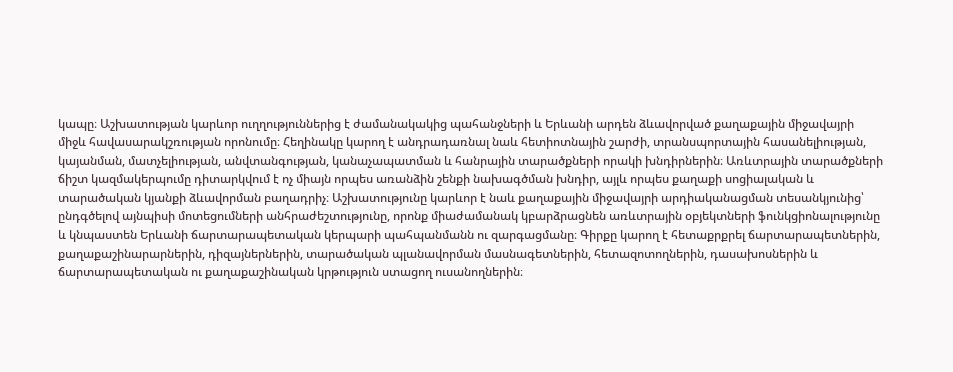կապը։ Աշխատության կարևոր ուղղություններից է ժամանակակից պահանջների և Երևանի արդեն ձևավորված քաղաքային միջավայրի միջև հավասարակշռության որոնումը։ Հեղինակը կարող է անդրադառնալ նաև հետիոտնային շարժի, տրանսպորտային հասանելիության, կայանման, մատչելիության, անվտանգության, կանաչապատման և հանրային տարածքների որակի խնդիրներին։ Առևտրային տարածքների ճիշտ կազմակերպումը դիտարկվում է ոչ միայն որպես առանձին շենքի նախագծման խնդիր, այլև որպես քաղաքի սոցիալական և տարածական կյանքի ձևավորման բաղադրիչ։ Աշխատությունը կարևոր է նաև քաղաքային միջավայրի արդիականացման տեսանկյունից՝ ընդգծելով այնպիսի մոտեցումների անհրաժեշտությունը, որոնք միաժամանակ կբարձրացնեն առևտրային օբյեկտների ֆունկցիոնալությունը և կնպաստեն Երևանի ճարտարապետական կերպարի պահպանմանն ու զարգացմանը։ Գիրքը կարող է հետաքրքրել ճարտարապետներին, քաղաքաշինարարներին, դիզայներներին, տարածական պլանավորման մասնագետներին, հետազոտողներին, դասախոսներին և ճարտարապետական ու քաղաքաշինական կրթություն ստացող ուսանողներին։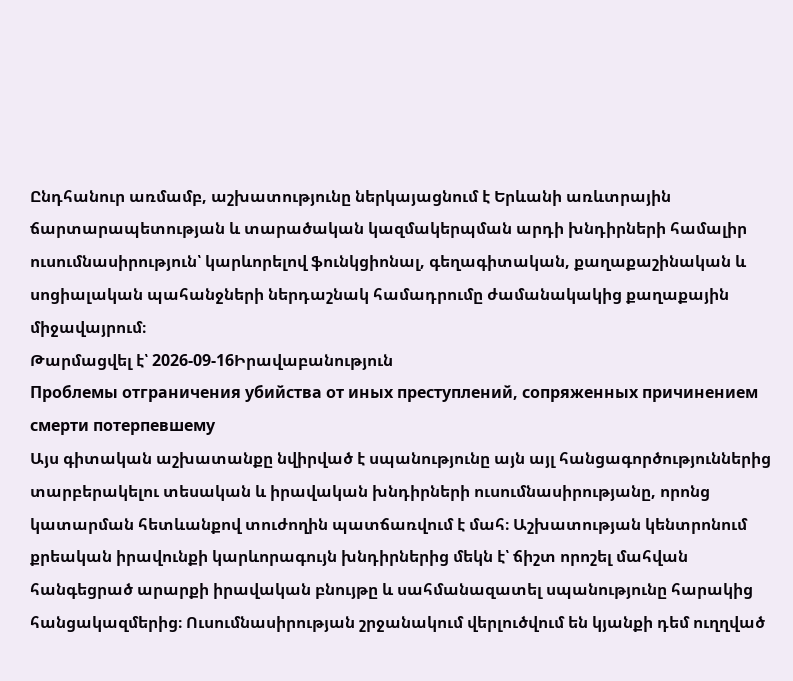Ընդհանուր առմամբ, աշխատությունը ներկայացնում է Երևանի առևտրային ճարտարապետության և տարածական կազմակերպման արդի խնդիրների համալիր ուսումնասիրություն՝ կարևորելով ֆունկցիոնալ, գեղագիտական, քաղաքաշինական և սոցիալական պահանջների ներդաշնակ համադրումը ժամանակակից քաղաքային միջավայրում։
Թարմացվել է՝ 2026-09-16Իրավաբանություն
Проблемы отграничения убийства от иных преступлений, сопряженных причинением смерти потерпевшему
Այս գիտական աշխատանքը նվիրված է սպանությունը այն այլ հանցագործություններից տարբերակելու տեսական և իրավական խնդիրների ուսումնասիրությանը, որոնց կատարման հետևանքով տուժողին պատճառվում է մահ։ Աշխատության կենտրոնում քրեական իրավունքի կարևորագույն խնդիրներից մեկն է՝ ճիշտ որոշել մահվան հանգեցրած արարքի իրավական բնույթը և սահմանազատել սպանությունը հարակից հանցակազմերից։ Ուսումնասիրության շրջանակում վերլուծվում են կյանքի դեմ ուղղված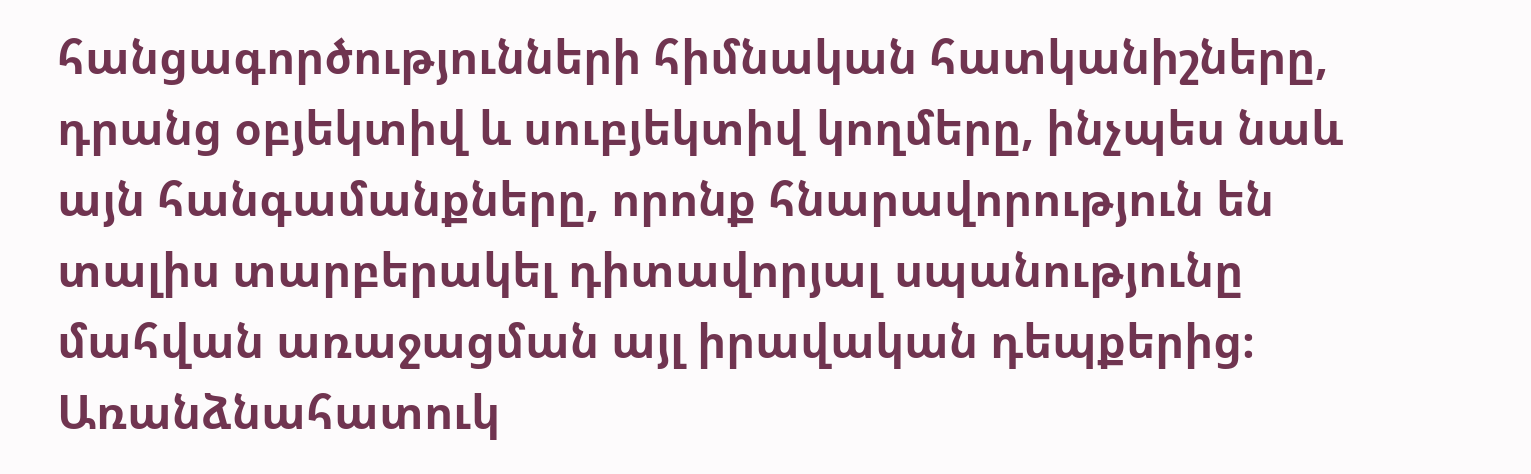հանցագործությունների հիմնական հատկանիշները, դրանց օբյեկտիվ և սուբյեկտիվ կողմերը, ինչպես նաև այն հանգամանքները, որոնք հնարավորություն են տալիս տարբերակել դիտավորյալ սպանությունը մահվան առաջացման այլ իրավական դեպքերից։ Առանձնահատուկ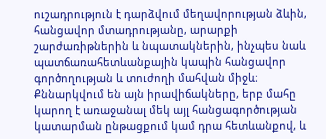ուշադրություն է դարձվում մեղավորության ձևին, հանցավոր մտադրությանը, արարքի շարժառիթներին և նպատակներին, ինչպես նաև պատճառահետևանքային կապին հանցավոր գործողության և տուժողի մահվան միջև։ Քննարկվում են այն իրավիճակները, երբ մահը կարող է առաջանալ մեկ այլ հանցագործության կատարման ընթացքում կամ դրա հետևանքով, և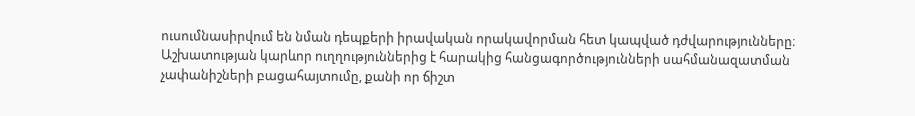ուսումնասիրվում են նման դեպքերի իրավական որակավորման հետ կապված դժվարությունները։ Աշխատության կարևոր ուղղություններից է հարակից հանցագործությունների սահմանազատման չափանիշների բացահայտումը, քանի որ ճիշտ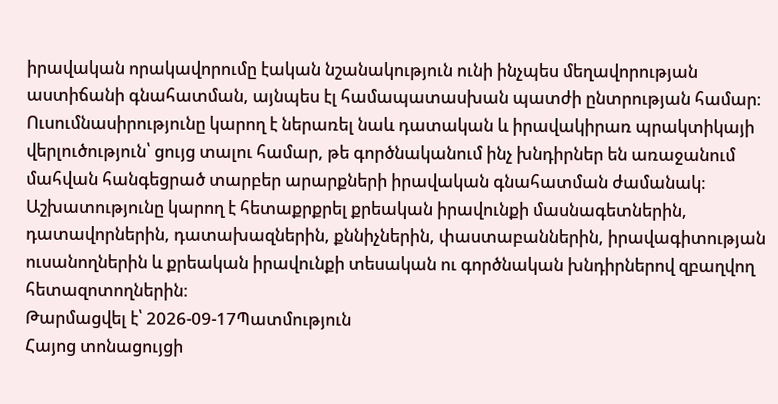իրավական որակավորումը էական նշանակություն ունի ինչպես մեղավորության աստիճանի գնահատման, այնպես էլ համապատասխան պատժի ընտրության համար։ Ուսումնասիրությունը կարող է ներառել նաև դատական և իրավակիրառ պրակտիկայի վերլուծություն՝ ցույց տալու համար, թե գործնականում ինչ խնդիրներ են առաջանում մահվան հանգեցրած տարբեր արարքների իրավական գնահատման ժամանակ։ Աշխատությունը կարող է հետաքրքրել քրեական իրավունքի մասնագետներին, դատավորներին, դատախազներին, քննիչներին, փաստաբաններին, իրավագիտության ուսանողներին և քրեական իրավունքի տեսական ու գործնական խնդիրներով զբաղվող հետազոտողներին։
Թարմացվել է՝ 2026-09-17Պատմություն
Հայոց տոնացույցի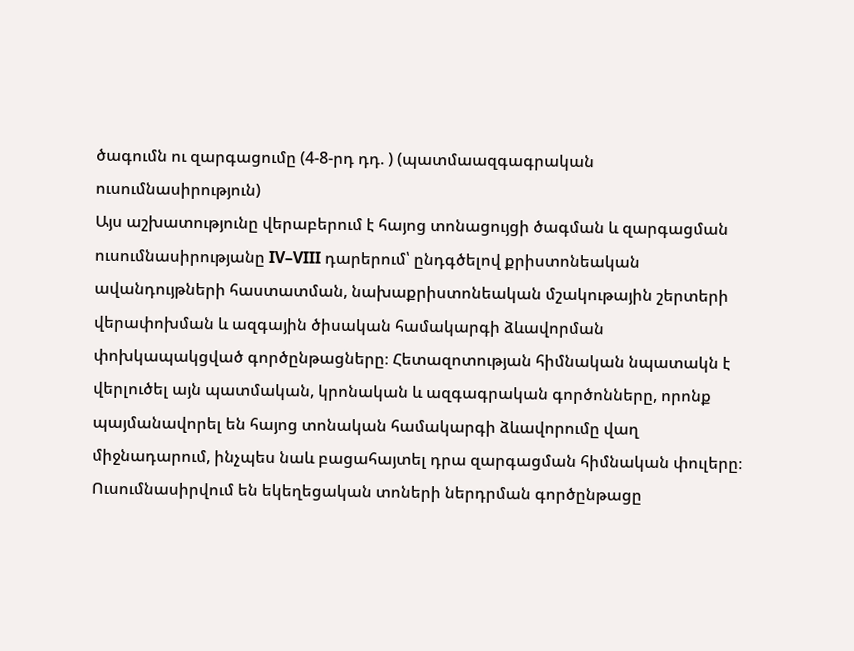ծագումն ու զարգացումը (4-8-րդ դդ. ) (պատմաազգագրական ուսումնասիրություն)
Այս աշխատությունը վերաբերում է հայոց տոնացույցի ծագման և զարգացման ուսումնասիրությանը IV–VIII դարերում՝ ընդգծելով քրիստոնեական ավանդույթների հաստատման, նախաքրիստոնեական մշակութային շերտերի վերափոխման և ազգային ծիսական համակարգի ձևավորման փոխկապակցված գործընթացները։ Հետազոտության հիմնական նպատակն է վերլուծել այն պատմական, կրոնական և ազգագրական գործոնները, որոնք պայմանավորել են հայոց տոնական համակարգի ձևավորումը վաղ միջնադարում, ինչպես նաև բացահայտել դրա զարգացման հիմնական փուլերը։ Ուսումնասիրվում են եկեղեցական տոների ներդրման գործընթացը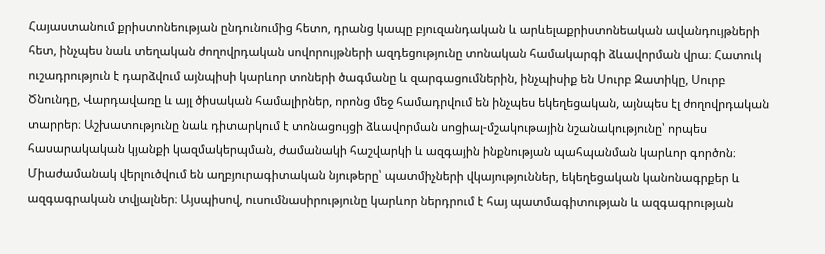Հայաստանում քրիստոնեության ընդունումից հետո, դրանց կապը բյուզանդական և արևելաքրիստոնեական ավանդույթների հետ, ինչպես նաև տեղական ժողովրդական սովորույթների ազդեցությունը տոնական համակարգի ձևավորման վրա։ Հատուկ ուշադրություն է դարձվում այնպիսի կարևոր տոների ծագմանը և զարգացումներին, ինչպիսիք են Սուրբ Զատիկը, Սուրբ Ծնունդը, Վարդավառը և այլ ծիսական համալիրներ, որոնց մեջ համադրվում են ինչպես եկեղեցական, այնպես էլ ժողովրդական տարրեր։ Աշխատությունը նաև դիտարկում է տոնացույցի ձևավորման սոցիալ-մշակութային նշանակությունը՝ որպես հասարակական կյանքի կազմակերպման, ժամանակի հաշվարկի և ազգային ինքնության պահպանման կարևոր գործոն։ Միաժամանակ վերլուծվում են աղբյուրագիտական նյութերը՝ պատմիչների վկայություններ, եկեղեցական կանոնագրքեր և ազգագրական տվյալներ։ Այսպիսով, ուսումնասիրությունը կարևոր ներդրում է հայ պատմագիտության և ազգագրության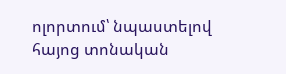ոլորտում՝ նպաստելով հայոց տոնական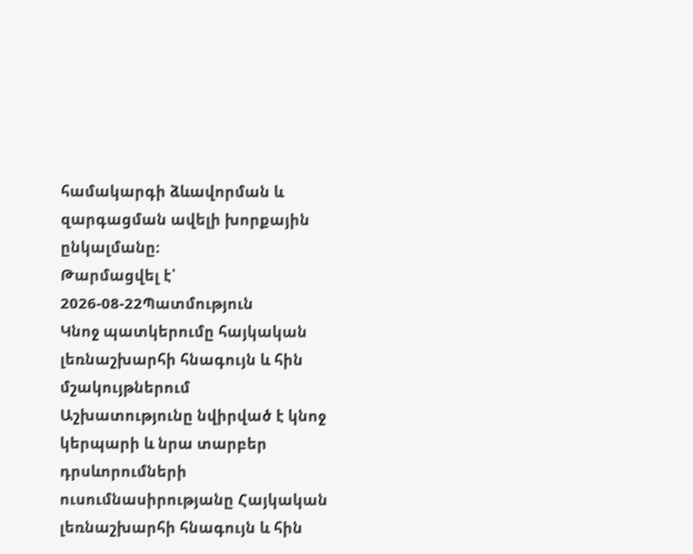համակարգի ձևավորման և զարգացման ավելի խորքային ընկալմանը։
Թարմացվել է՝ 2026-08-22Պատմություն
Կնոջ պատկերումը հայկական լեռնաշխարհի հնագույն և հին մշակույթներում
Աշխատությունը նվիրված է կնոջ կերպարի և նրա տարբեր դրսևորումների ուսումնասիրությանը Հայկական լեռնաշխարհի հնագույն և հին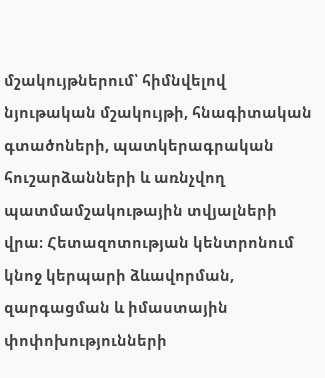մշակույթներում՝ հիմնվելով նյութական մշակույթի, հնագիտական գտածոների, պատկերագրական հուշարձանների և առնչվող պատմամշակութային տվյալների վրա։ Հետազոտության կենտրոնում կնոջ կերպարի ձևավորման, զարգացման և իմաստային փոփոխությունների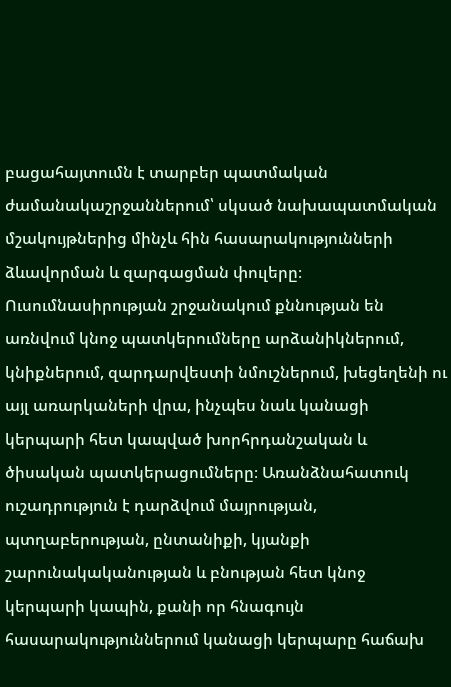բացահայտումն է տարբեր պատմական ժամանակաշրջաններում՝ սկսած նախապատմական մշակույթներից մինչև հին հասարակությունների ձևավորման և զարգացման փուլերը։ Ուսումնասիրության շրջանակում քննության են առնվում կնոջ պատկերումները արձանիկներում, կնիքներում, զարդարվեստի նմուշներում, խեցեղենի ու այլ առարկաների վրա, ինչպես նաև կանացի կերպարի հետ կապված խորհրդանշական և ծիսական պատկերացումները։ Առանձնահատուկ ուշադրություն է դարձվում մայրության, պտղաբերության, ընտանիքի, կյանքի շարունակականության և բնության հետ կնոջ կերպարի կապին, քանի որ հնագույն հասարակություններում կանացի կերպարը հաճախ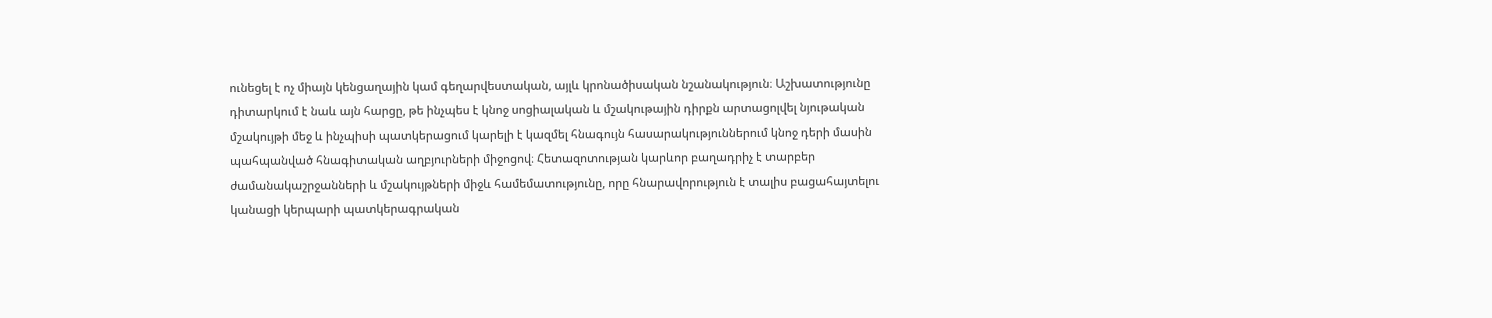ունեցել է ոչ միայն կենցաղային կամ գեղարվեստական, այլև կրոնածիսական նշանակություն։ Աշխատությունը դիտարկում է նաև այն հարցը, թե ինչպես է կնոջ սոցիալական և մշակութային դիրքն արտացոլվել նյութական մշակույթի մեջ և ինչպիսի պատկերացում կարելի է կազմել հնագույն հասարակություններում կնոջ դերի մասին պահպանված հնագիտական աղբյուրների միջոցով։ Հետազոտության կարևոր բաղադրիչ է տարբեր ժամանակաշրջանների և մշակույթների միջև համեմատությունը, որը հնարավորություն է տալիս բացահայտելու կանացի կերպարի պատկերագրական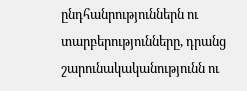ընդհանրություններն ու տարբերությունները, դրանց շարունակականությունն ու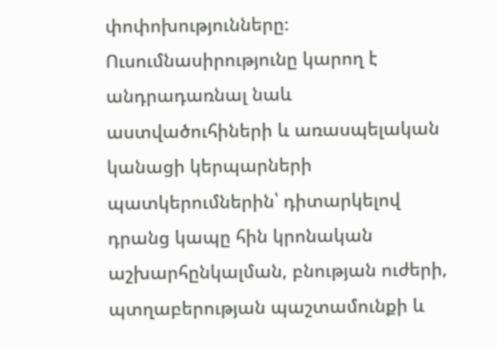փոփոխությունները։ Ուսումնասիրությունը կարող է անդրադառնալ նաև աստվածուհիների և առասպելական կանացի կերպարների պատկերումներին՝ դիտարկելով դրանց կապը հին կրոնական աշխարհընկալման, բնության ուժերի, պտղաբերության պաշտամունքի և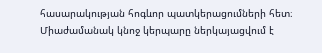հասարակության հոգևոր պատկերացումների հետ։ Միաժամանակ կնոջ կերպարը ներկայացվում է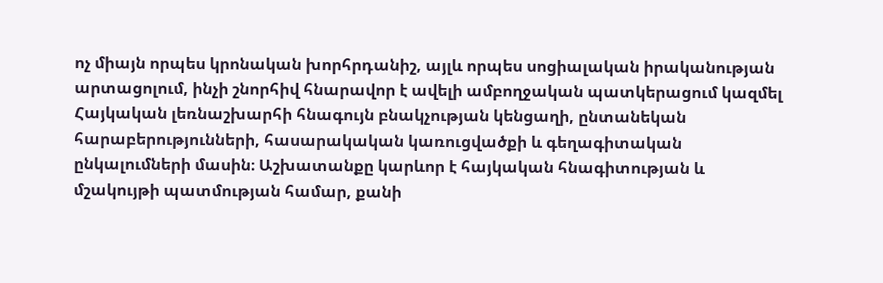ոչ միայն որպես կրոնական խորհրդանիշ, այլև որպես սոցիալական իրականության արտացոլում, ինչի շնորհիվ հնարավոր է ավելի ամբողջական պատկերացում կազմել Հայկական լեռնաշխարհի հնագույն բնակչության կենցաղի, ընտանեկան հարաբերությունների, հասարակական կառուցվածքի և գեղագիտական ընկալումների մասին։ Աշխատանքը կարևոր է հայկական հնագիտության և մշակույթի պատմության համար, քանի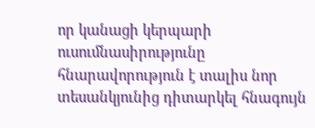որ կանացի կերպարի ուսումնասիրությունը հնարավորություն է տալիս նոր տեսանկյունից դիտարկել հնագույն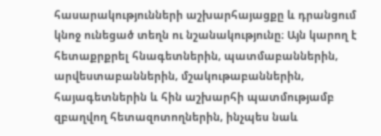հասարակությունների աշխարհայացքը և դրանցում կնոջ ունեցած տեղն ու նշանակությունը։ Այն կարող է հետաքրքրել հնագետներին, պատմաբաններին, արվեստաբաններին, մշակութաբաններին, հայագետներին և հին աշխարհի պատմությամբ զբաղվող հետազոտողներին, ինչպես նաև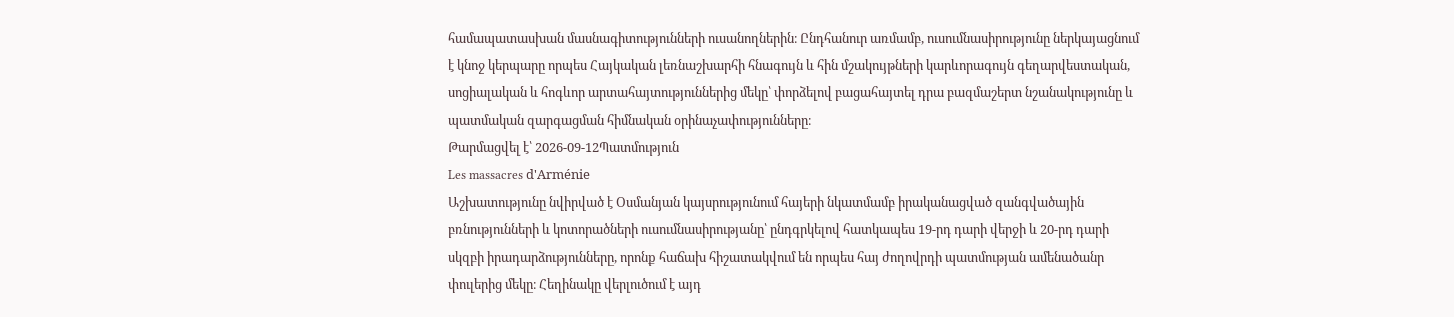համապատասխան մասնագիտությունների ուսանողներին։ Ընդհանուր առմամբ, ուսումնասիրությունը ներկայացնում է կնոջ կերպարը որպես Հայկական լեռնաշխարհի հնագույն և հին մշակույթների կարևորագույն գեղարվեստական, սոցիալական և հոգևոր արտահայտություններից մեկը՝ փորձելով բացահայտել դրա բազմաշերտ նշանակությունը և պատմական զարգացման հիմնական օրինաչափությունները։
Թարմացվել է՝ 2026-09-12Պատմություն
Les massacres d'Arménie
Աշխատությունը նվիրված է Օսմանյան կայսրությունում հայերի նկատմամբ իրականացված զանգվածային բռնությունների և կոտորածների ուսումնասիրությանը՝ ընդգրկելով հատկապես 19-րդ դարի վերջի և 20-րդ դարի սկզբի իրադարձությունները, որոնք հաճախ հիշատակվում են որպես հայ ժողովրդի պատմության ամենածանր փուլերից մեկը։ Հեղինակը վերլուծում է այդ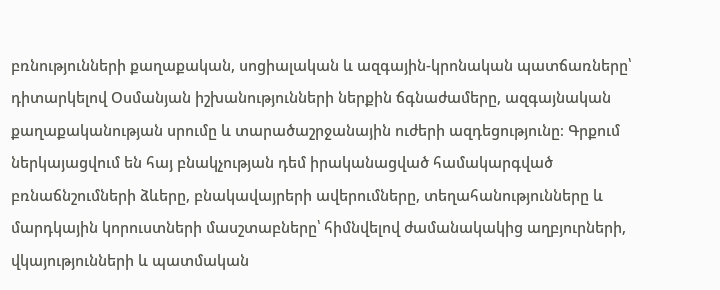բռնությունների քաղաքական, սոցիալական և ազգային-կրոնական պատճառները՝ դիտարկելով Օսմանյան իշխանությունների ներքին ճգնաժամերը, ազգայնական քաղաքականության սրումը և տարածաշրջանային ուժերի ազդեցությունը։ Գրքում ներկայացվում են հայ բնակչության դեմ իրականացված համակարգված բռնաճնշումների ձևերը, բնակավայրերի ավերումները, տեղահանությունները և մարդկային կորուստների մասշտաբները՝ հիմնվելով ժամանակակից աղբյուրների, վկայությունների և պատմական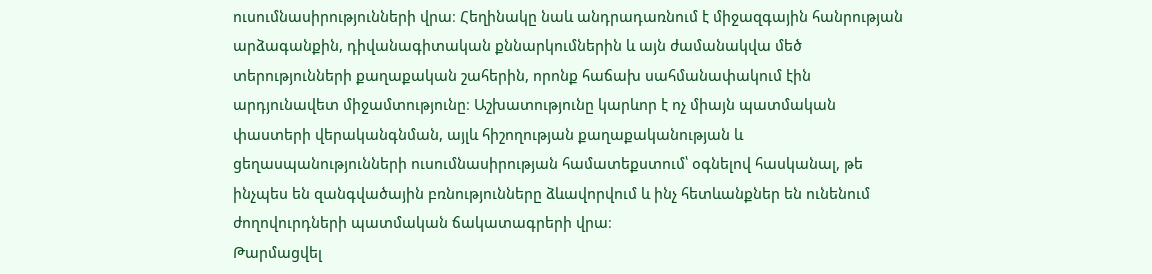ուսումնասիրությունների վրա։ Հեղինակը նաև անդրադառնում է միջազգային հանրության արձագանքին, դիվանագիտական քննարկումներին և այն ժամանակվա մեծ տերությունների քաղաքական շահերին, որոնք հաճախ սահմանափակում էին արդյունավետ միջամտությունը։ Աշխատությունը կարևոր է ոչ միայն պատմական փաստերի վերականգնման, այլև հիշողության քաղաքականության և ցեղասպանությունների ուսումնասիրության համատեքստում՝ օգնելով հասկանալ, թե ինչպես են զանգվածային բռնությունները ձևավորվում և ինչ հետևանքներ են ունենում ժողովուրդների պատմական ճակատագրերի վրա։
Թարմացվել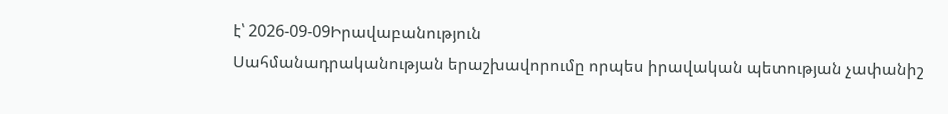է՝ 2026-09-09Իրավաբանություն
Սահմանադրականության երաշխավորումը որպես իրավական պետության չափանիշ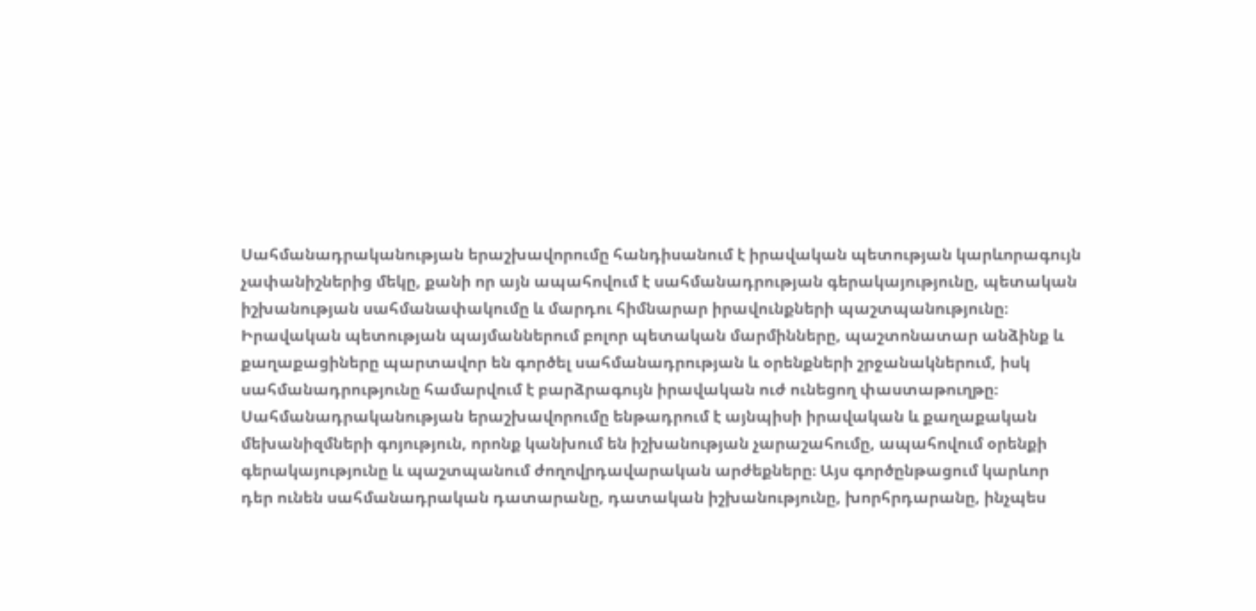Սահմանադրականության երաշխավորումը հանդիսանում է իրավական պետության կարևորագույն չափանիշներից մեկը, քանի որ այն ապահովում է սահմանադրության գերակայությունը, պետական իշխանության սահմանափակումը և մարդու հիմնարար իրավունքների պաշտպանությունը։ Իրավական պետության պայմաններում բոլոր պետական մարմինները, պաշտոնատար անձինք և քաղաքացիները պարտավոր են գործել սահմանադրության և օրենքների շրջանակներում, իսկ սահմանադրությունը համարվում է բարձրագույն իրավական ուժ ունեցող փաստաթուղթը։ Սահմանադրականության երաշխավորումը ենթադրում է այնպիսի իրավական և քաղաքական մեխանիզմների գոյություն, որոնք կանխում են իշխանության չարաշահումը, ապահովում օրենքի գերակայությունը և պաշտպանում ժողովրդավարական արժեքները։ Այս գործընթացում կարևոր դեր ունեն սահմանադրական դատարանը, դատական իշխանությունը, խորհրդարանը, ինչպես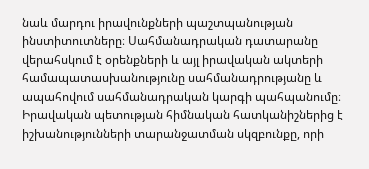նաև մարդու իրավունքների պաշտպանության ինստիտուտները։ Սահմանադրական դատարանը վերահսկում է օրենքների և այլ իրավական ակտերի համապատասխանությունը սահմանադրությանը և ապահովում սահմանադրական կարգի պահպանումը։ Իրավական պետության հիմնական հատկանիշներից է իշխանությունների տարանջատման սկզբունքը, որի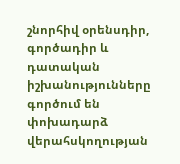շնորհիվ օրենսդիր, գործադիր և դատական իշխանությունները գործում են փոխադարձ վերահսկողության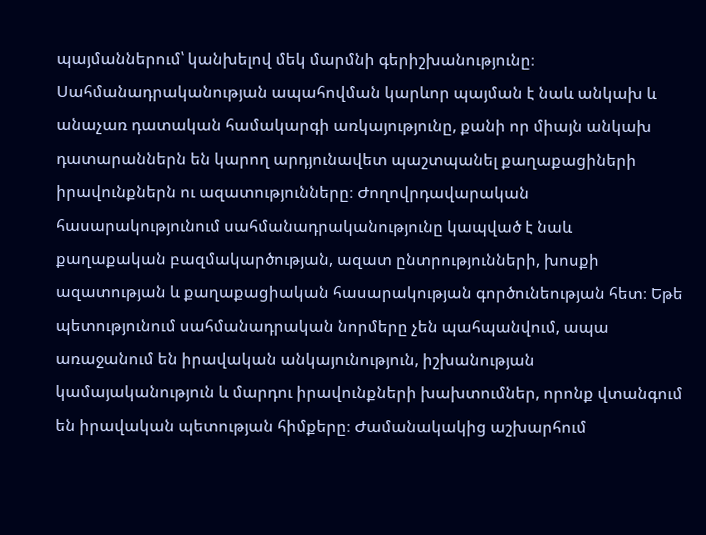պայմաններում՝ կանխելով մեկ մարմնի գերիշխանությունը։ Սահմանադրականության ապահովման կարևոր պայման է նաև անկախ և անաչառ դատական համակարգի առկայությունը, քանի որ միայն անկախ դատարաններն են կարող արդյունավետ պաշտպանել քաղաքացիների իրավունքներն ու ազատությունները։ Ժողովրդավարական հասարակությունում սահմանադրականությունը կապված է նաև քաղաքական բազմակարծության, ազատ ընտրությունների, խոսքի ազատության և քաղաքացիական հասարակության գործունեության հետ։ Եթե պետությունում սահմանադրական նորմերը չեն պահպանվում, ապա առաջանում են իրավական անկայունություն, իշխանության կամայականություն և մարդու իրավունքների խախտումներ, որոնք վտանգում են իրավական պետության հիմքերը։ Ժամանակակից աշխարհում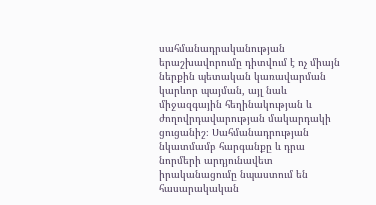սահմանադրականության երաշխավորումը դիտվում է ոչ միայն ներքին պետական կառավարման կարևոր պայման, այլ նաև միջազգային հեղինակության և ժողովրդավարության մակարդակի ցուցանիշ։ Սահմանադրության նկատմամբ հարգանքը և դրա նորմերի արդյունավետ իրականացումը նպաստում են հասարակական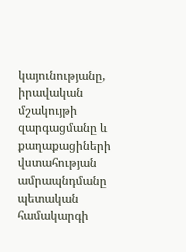կայունությանը, իրավական մշակույթի զարգացմանը և քաղաքացիների վստահության ամրապնդմանը պետական համակարգի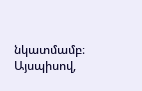նկատմամբ։ Այսպիսով,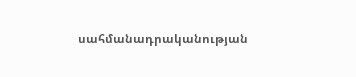սահմանադրականության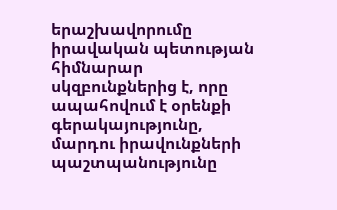երաշխավորումը իրավական պետության հիմնարար սկզբունքներից է, որը ապահովում է օրենքի գերակայությունը, մարդու իրավունքների պաշտպանությունը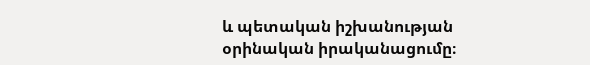և պետական իշխանության օրինական իրականացումը։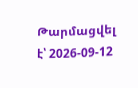Թարմացվել է՝ 2026-09-12